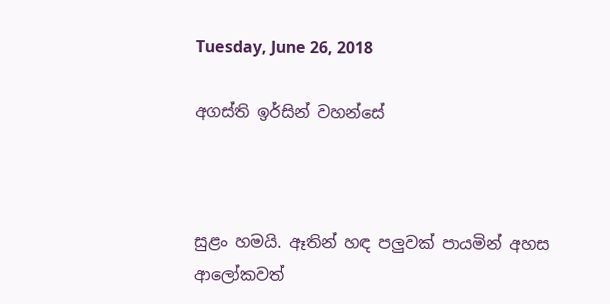Tuesday, June 26, 2018

අගස්ති ඉර්සින් වහන්සේ



සුළං හමයි. ඈතින් හඳ පලුවක් පායමින් අහස ආලෝකවත්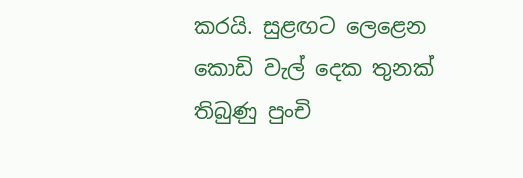කරයි. සුළඟට ලෙළෙන කොඩි වැල් දෙක තුනක් තිබුණු පුංචි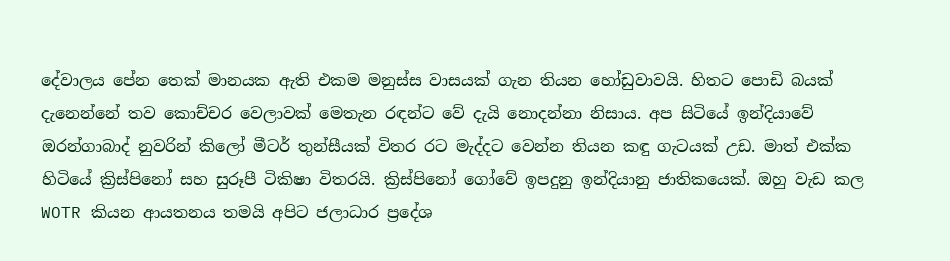දේවාලය පේන තෙක් මානයක ඇති එකම මනුස්ස වාසයක් ගැන තියන හෝඩුවාවයි. හිතට පොඩි බයක් දැනෙන්නේ තව කොච්චර වෙලාවක් මෙතැන රඳන්ට වේ දැයි නොදන්නා නිසාය. අප සිටියේ ඉන්දියාවේ ඔරන්ගාබාද් නුවරින් කිලෝ මීටර් තුන්සීයක් විතර රට මැද්දට වෙන්න තියන කඳු ගැටයක් උඩ. මාත් එක්ක හිටියේ ක්‍රිස්පිනෝ සහ සුරූපී ටිකිෂා විතරයි. ක්‍රිස්පිනෝ ගෝවේ ඉපදුනු ඉන්දියානු ජාතිකයෙක්. ඔහු වැඩ කල WOTR කියන ආයතනය තමයි අපිට ජලාධාර ප්‍රදේශ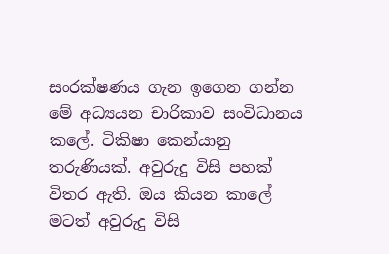සංරක්ෂණය ගැන ඉගෙන ගන්න මේ අධ්‍යයන චාරිකාව සංවිධානය කලේ. ටිකිෂා කෙන්යානු තරුණියක්. අවුරුදු විසි පහක් විතර ඇති. ඔය කියන කාලේ මටත් අවුරුදු විසි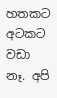හතකට අටකට වඩා නෑ. අපි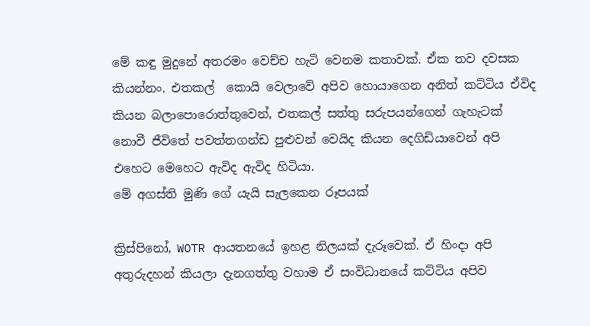මේ කඳු මුදුනේ අතරමං වෙච්ච හැටි වෙනම කතාවක්. ඒක තව දවසක කියන්නං. එතකල්  කොයි වෙලාවේ අපිව හොයාගෙන අනිත් කට්ටිය ඒවිද කියන බලාපොරොත්තුවෙන්, එතකල් සත්තු සරුපයන්ගෙන් ගැහැටක් නොවී ජීවිතේ පවත්තගන්ඩ පුළුවන් වෙයිද කියන දෙගිඩියාවෙන් අපි එහෙට මෙහෙට ඇවිද ඇවිද හිටියා.
මේ අගස්ති මුණි ගේ යැයි සැලකෙන රූපයක්

ක්‍රිස්පිනෝ, WOTR ආයතනයේ ඉහළ නිලයක් දැරූවෙක්. ඒ හිංදා අපි අතුරුදහන් කියලා දැනගත්තු වහාම ඒ සංවිධානයේ කට්ටිය අපිව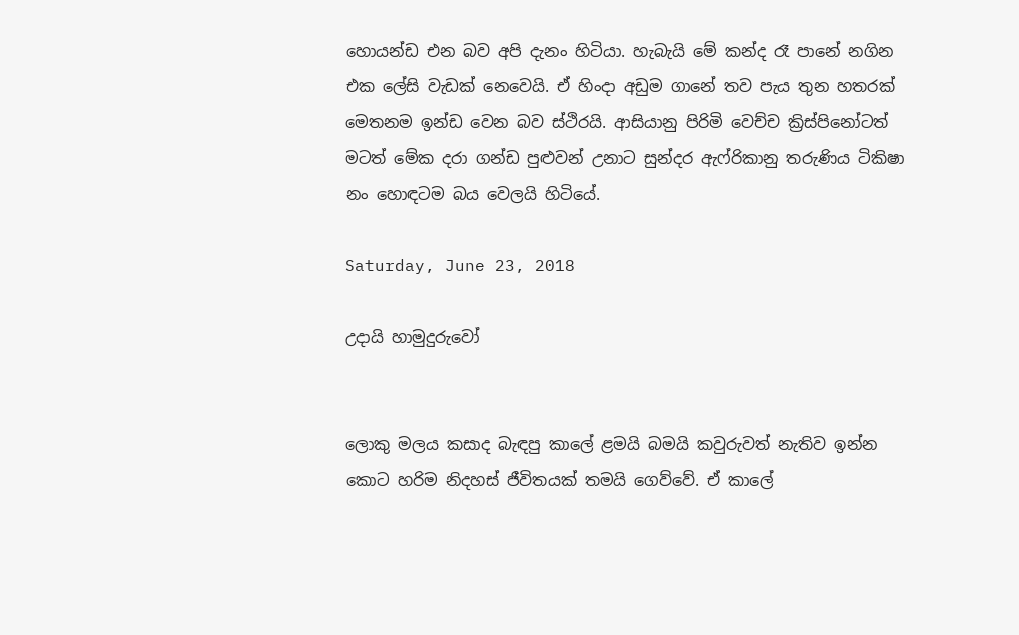හොයන්ඩ එන බව අපි දැනං හිටියා. හැබැයි මේ කන්ද රෑ පානේ නගින එක ලේසි වැඩක් නෙවෙයි. ඒ හිංදා අඩුම ගානේ තව පැය තුන හතරක් මෙතනම ඉන්ඩ වෙන බව ස්ථිරයි. ආසියානු පිරිමි වෙච්ච ක්‍රිස්පිනෝටත් මටත් මේක දරා ගන්ඩ පුළුවන් උනාට සුන්දර ඇෆ්රිකානු තරුණිය ටිකිෂා නං හොඳටම බය වෙලයි හිටියේ.

Saturday, June 23, 2018

උදායි හාමුදුරුවෝ


ලොකු මලය කසාද බැඳපු කාලේ ළමයි බමයි කවුරුවත් නැතිව ඉන්න කොට හරිම නිදහස් ජීවිතයක් තමයි ගෙව්වේ. ඒ කාලේ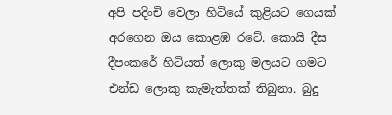අපි පදිංචි වෙලා හිටියේ කුළියට ගෙයක් අරගෙන ඔය කොළඹ රටේ. කොයි දීස දීපංකරේ හිටියත් ලොකු මලයට ගමට එන්ඩ ලොකු කැමැත්තක් තිබුනා. බුදු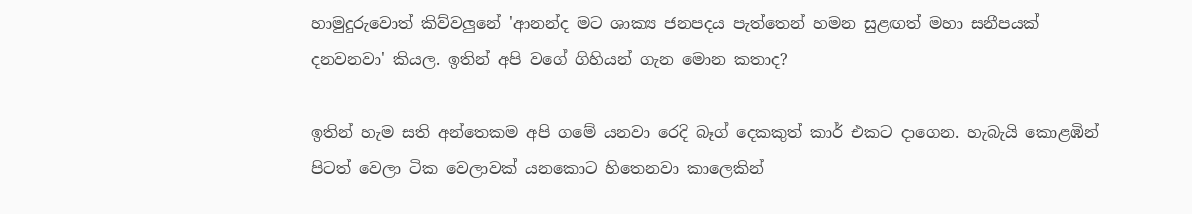හාමුදුරුවොත් කිව්වලුනේ 'ආනන්ද මට ශාක්‍ය ජනපදය පැත්තෙන් හමන සුළඟත් මහා සනීපයක් දනවනවා' කියල. ඉතින් අපි වගේ ගිහියන් ගැන මොන කතාද?

ඉතින් හැම සති අන්තෙකම අපි ගමේ යනවා රෙදි බෑග් දෙකකුත් කාර් එකට දාගෙන. හැබැයි කොළඹින් පිටත් වෙලා ටික වෙලාවක් යනකොට හිතෙනවා කාලෙකින්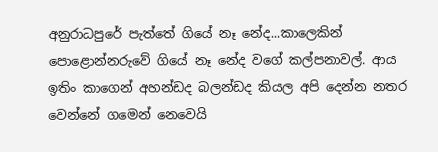අනුරාධපුරේ පැත්තේ ගියේ නෑ නේද...කාලෙකින් පොළොන්නරුවේ ගියේ නෑ නේද වගේ කල්පනාවල්. ආය ඉතිං කාගෙන් අහන්ඩද බලන්ඩද කියල අපි දෙන්න නතර වෙන්නේ ගමෙන් නෙවෙයි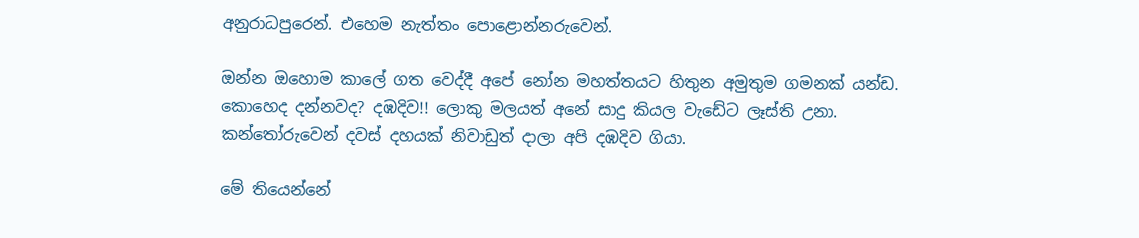අනුරාධපුරෙන්. එහෙම නැත්තං පොළොන්නරුවෙන්.

ඔන්න ඔහොම කාලේ ගත වෙද්දී අපේ නෝන මහත්තයට හිතුන අමුතුම ගමනක් යන්ඩ. කොහෙද දන්නවද? දඹදිව!! ලොකු මලයත් අනේ සාදු කියල වැඩේට ලෑස්ති උනා. කන්තෝරුවෙන් දවස් දහයක් නිවාඩුත් දාලා අපි දඹදිව ගියා.

මේ තියෙන්නේ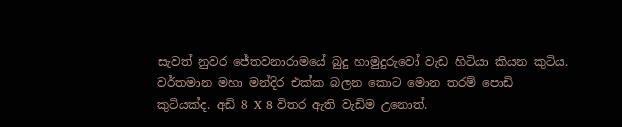සැවත් නුවර ජේතවනාරාමයේ බුදු හාමුදුරුවෝ වැඩ හිටියා කියන කුටිය. වර්තමාන මහා මන්දිර එක්ක බලන කොට මොන තරම් පොඩි කුටියක්ද. අඩි 8 X 8 විතර ඇති වැඩිම උනොත්.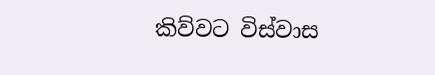කිව්වට විස්වාස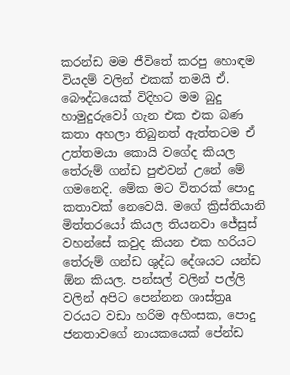කරන්ඩ මම ජීවිතේ කරපු හොඳම වියදම් වලින් එකක් තමයි ඒ. බෞද්ධයෙක් විදිහට මම බුදු හාමුදුරුවෝ ගැන එක එක බණ කතා අහලා තිබුනත් ඇත්තටම ඒ උත්තමයා කොයි වගේද කියල තේරුම් ගන්ඩ පුළුවන් උනේ මේ ගමනෙදි. මේක මට විතරක් පොදු කතාවක් නෙවෙයි. මගේ ක්‍රිස්තියානි මිත්තරයෝ කියල තියනවා ජේසුස් වහන්සේ කවුද කියන එක හරියට තේරුම් ගන්ඩ ශුද්ධ දේශයට යන්ඩ ඕන කියල. පන්සල් වලින් පල්ලි වලින් අපිට පෙන්නන ශාස්ත්‍රa වරයට වඩා හරිම අහිංසක, පොදු ජනතාවගේ නායකයෙක් පේන්ඩ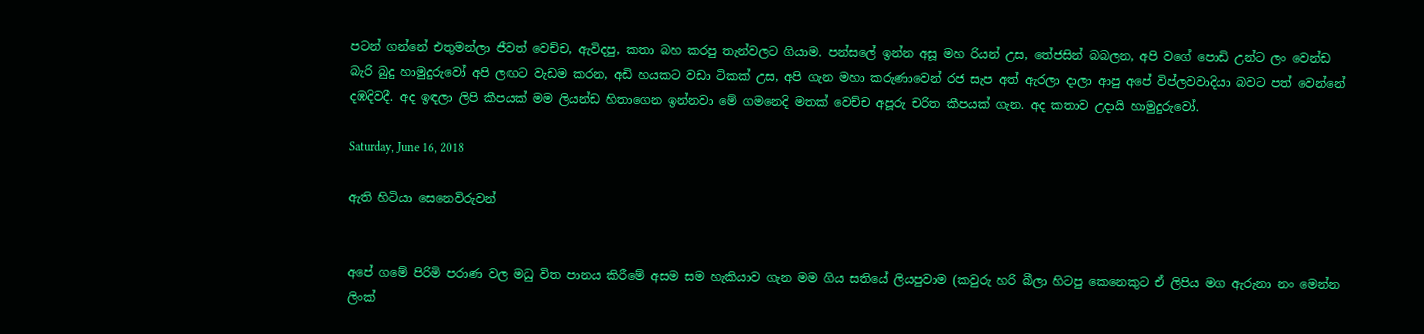පටන් ගන්නේ එතුමන්ලා ජීවත් වෙච්ච, ඇවිදපු, කතා බහ කරපු තැන්වලට ගියාම. පන්සලේ ඉන්න අසූ මහ රියන් උස, තේජසින් බබලන, අපි වගේ පොඩි උන්ට ලං වෙන්ඩ බැරි බුදු හාමුදුරුවෝ අපි ලඟට වැඩම කරන, අඩි හයකට වඩා ටිකක් උස, අපි ගැන මහා කරුණාවෙන් රජ සැප අත් ඇරලා දාලා ආපු අපේ විප්ලවවාදියා බවට පත් වෙන්නේ දඹදිවදී. අද ඉඳලා ලිපි කීපයක් මම ලියන්ඩ හිතාගෙන ඉන්නවා මේ ගමනෙදි මතක් වෙච්ච අපූරු චරිත කීපයක් ගැන. අද කතාව උදායි හාමුදුරුවෝ.

Saturday, June 16, 2018

ඇති හිටියා සෙනෙවිරුවන්


අපේ ගමේ පිරිමි පරාණ වල මධු විත පානය කිරීමේ අසම සම හැකියාව ගැන මම ගිය සතියේ ලියපුවාම (කවුරු හරි බීලා හිටපු කෙනෙකුට ඒ ලිපිය මග ඇරුනා නං මෙන්න ලිංක්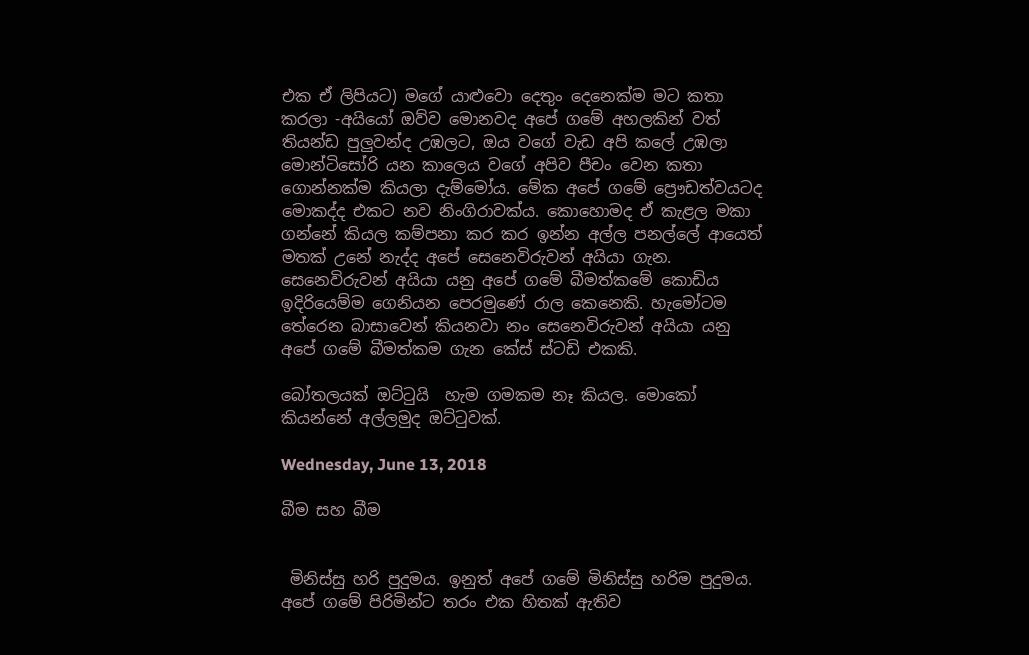එක ඒ ලිපියට) මගේ යාළුවො දෙතුං දෙනෙක්ම මට කතා කරලා -අයියෝ ඔව්ව මොනවද අපේ ගමේ අහලකින් වත් තියන්ඩ පුලුවන්ද උඹලට, ඔය වගේ වැඩ අපි කලේ උඹලා මොන්ටිසෝරි යන කාලෙය වගේ අපිව පීචං වෙන කතා ගොන්නක්ම කියලා දැම්මෝය. මේක අපේ ගමේ ප්‍රෞඩත්වයටද මොකද්ද එකට නව නිංගිරාවක්ය. කොහොමද ඒ කැළල මකා ගන්නේ කියල කම්පනා කර කර ඉන්න අල්ල පනල්ලේ ආයෙත් මතක් උනේ නැද්ද අපේ සෙනෙවිරුවන් අයියා ගැන. සෙනෙවිරුවන් අයියා යනු අපේ ගමේ බීමත්කමේ කොඩිය ඉදිරියෙම්ම ගෙනියන පෙරමුණේ රාල කෙනෙකි. හැමෝටම තේරෙන බාසාවෙන් කියනවා නං සෙනෙවිරුවන් අයියා යනු අපේ ගමේ බීමත්කම ගැන කේස් ස්ටඩි එකකි.

බෝතලයක් ඔට්ටුයි  හැම ගමකම නෑ කියල. මොකෝ කියන්නේ අල්ලමුද ඔට්ටුවක්.

Wednesday, June 13, 2018

බීම සහ බීම


 මිනිස්සු හරි පුදුමය. ඉනුත් අපේ ගමේ මිනිස්සු හරිම පුදුමය. අපේ ගමේ පිරිමින්ට තරං එක හිතක් ඇතිව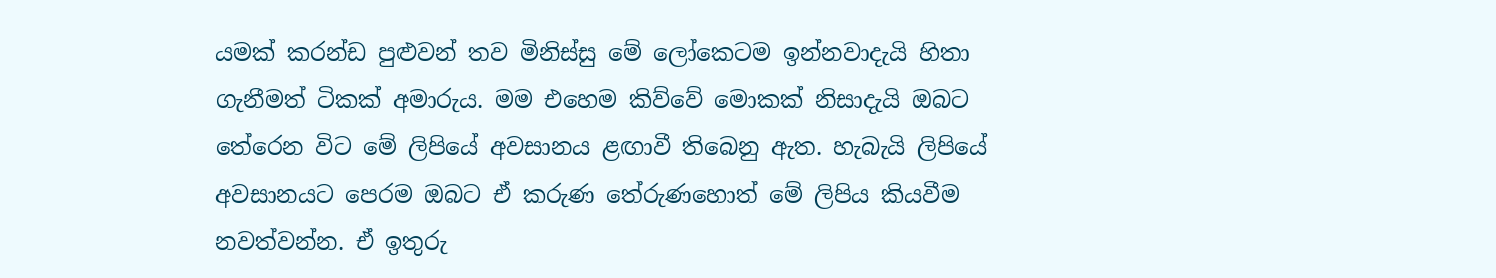යමක් කරන්ඩ පුළුවන් තව මිනිස්සු මේ ලෝකෙටම ඉන්නවාදැයි හිතා ගැනීමත් ටිකක් අමාරුය. මම එහෙම කිව්වේ මොකක් නිසාදැයි ඔබට තේරෙන විට මේ ලිපියේ අවසානය ළඟාවී තිබෙනු ඇත. හැබැයි ලිපියේ අවසානයට පෙරම ඔබට ඒ කරුණ තේරුණහොත් මේ ලිපිය කියවීම නවත්වන්න. ඒ ඉතුරු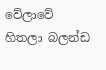වේලාවේ හිතලා බලන්ඩ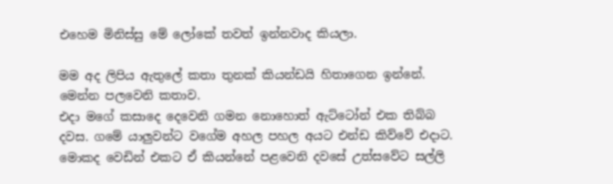එහෙම මිනිස්සු මේ ලෝකේ තවත් ඉන්නවාද කියලා.

මම අද ලිපිය ඇතුලේ කතා තුනක් කියන්ඩයි හිතාගෙන ඉන්නේ. මෙන්න පලවෙනි කතාව.
එදා මගේ කසාදෙ දෙවෙනි ගමන නොහොත් ඇට්ටෝන් එක තිබ්බ දවස. ගමේ යාලුවන්ට වගේම අහල පහල අයට එන්ඩ කිව්වේ එදාට. මොකද වෙඩින් එකට ඒ කියන්නේ පළවෙනි දවසේ උත්සවේට සල්ලි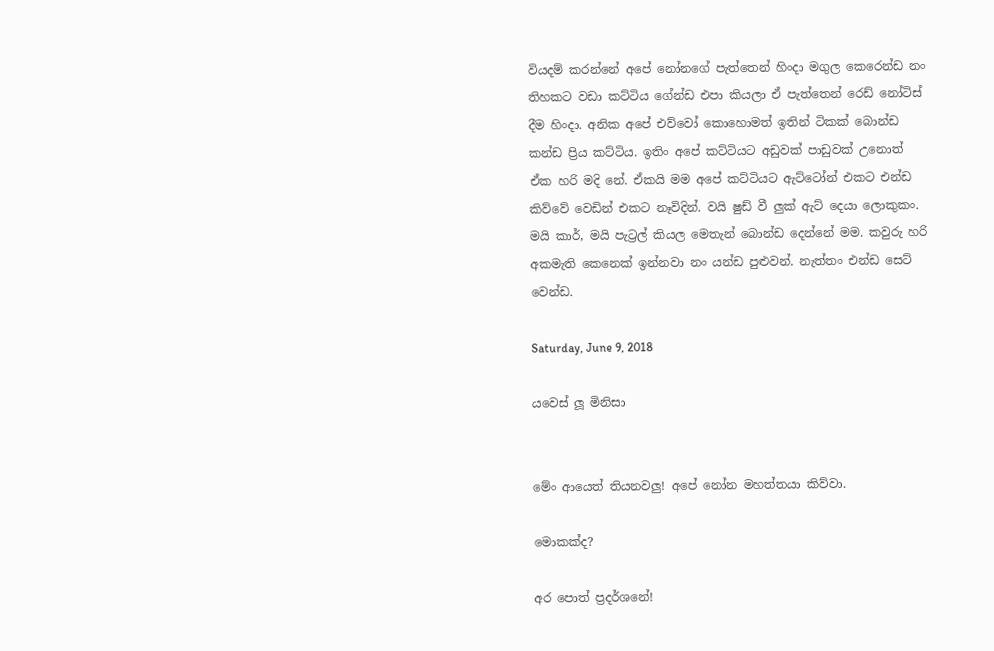වියදම් කරන්නේ අපේ නෝනගේ පැත්තෙන් හිංදා මගුල කෙරෙන්ඩ නං තිහකට වඩා කට්ටිය ගේන්ඩ එපා කියලා ඒ පැත්තෙන් රෙඩ් නෝටිස් දීම හිංදා. අනික අපේ එව්වෝ කොහොමත් ඉතින් ටිකක් බොන්ඩ කන්ඩ ප්‍රිය කට්ටිය. ඉතිං අපේ කට්ටියට අඩුවක් පාඩුවක් උනොත් ඒක හරි මදි නේ. ඒකයි මම අපේ කට්ටියට ඇට්ටෝන් එකට එන්ඩ කිව්වේ වෙඩින් එකට නෑවිදින්. වයි ෂුඩ් වී ලුක් ඇට් දෙයා ලොකුකං. මයි කාර්, මයි පැට්‍රල් කියල මෙතැන් බොන්ඩ දෙන්නේ මම. කවුරු හරි අකමැති කෙනෙක් ඉන්නවා නං යන්ඩ පුළුවන්. නැත්තං එන්ඩ සෙට් වෙන්ඩ.

Saturday, June 9, 2018

යවෙස් ලූ මිනිසා


මේං ආයෙත් තියනවලු! අපේ නෝන මහත්තයා කිව්වා.

මොකක්ද?

අර පොත් ප්‍රදර්ශනේ!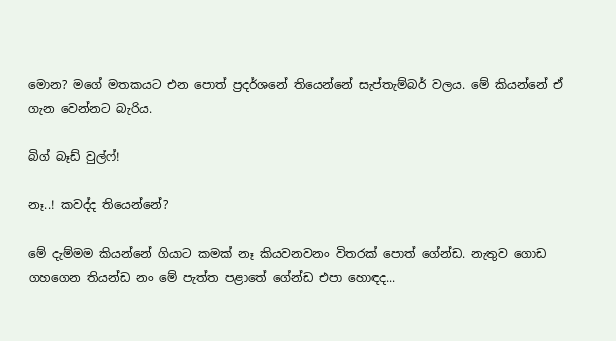මොන? මගේ මතකයට එන පොත් ප්‍රදර්ශනේ තියෙන්නේ සැප්තැම්බර් වලය. මේ කියන්නේ ඒ ගැන වෙන්නට බැරිය.

බිග් බෑඩ් වුල්ෆ්!

නෑ..! කවද්ද තියෙන්නේ?

මේ දැම්මම කියන්නේ ගියාට කමක් නෑ කියවනවනං විතරක් පොත් ගේන්ඩ. නැතුව ගොඩ ගහගෙන තියන්ඩ නං මේ පැත්ත පළාතේ ගේන්ඩ එපා හොඳද...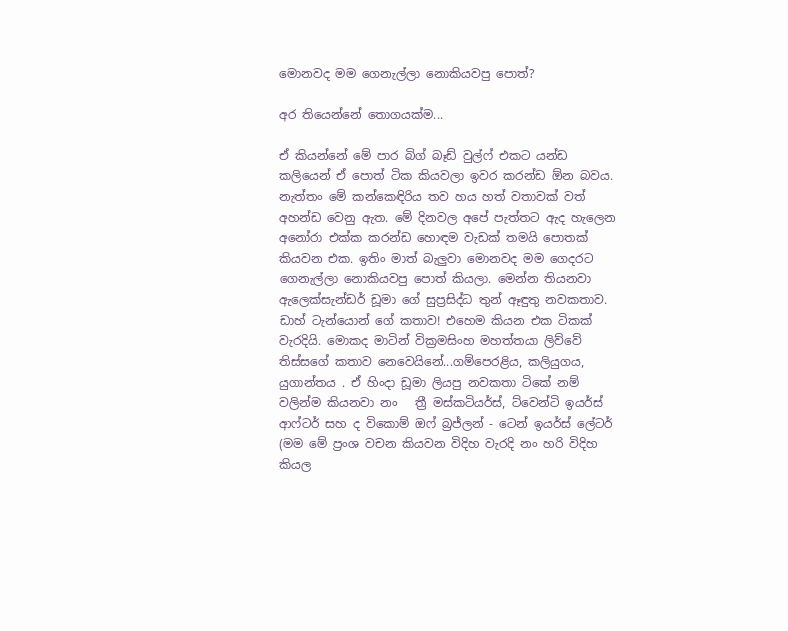මොනවද මම ගෙනැල්ලා නොකියවපු පොත්?

අර තියෙන්නේ තොගයක්ම...

ඒ කියන්නේ මේ පාර බිග් බෑඩ් වුල්ෆ් එකට යන්ඩ කලියෙන් ඒ පොත් ටික කියවලා ඉවර කරන්ඩ ඕන බවය. නැත්තං මේ කන්කෙඳිරිය තව හය හත් වතාවක් වත් අහන්ඩ වෙනු ඇත. මේ දිනවල අපේ පැත්තට ඇද හැලෙන අනෝරා එක්ක කරන්ඩ හොඳම වැඩක් තමයි පොතක් කියවන එක. ඉතිං මාත් බැලුවා මොනවද මම ගෙදරට ගෙනැල්ලා නොකියවපු පොත් කියලා. මෙන්න තියනවා ඇලෙක්සැන්ඩර් ඩූමා ගේ සුප්‍රසිද්ධ තුන් ඈඳුතු නවකතාව. ඩාහ් ටැන්යොන් ගේ කතාව! එහෙම කියන එක ටිකක් වැරදියි. මොකද මාටින් වික්‍රමසිංහ මහත්තයා ලිව්වේ තිස්සගේ කතාව නෙවෙයිනේ...ගම්පෙරළිය, කලියුගය, යුගාන්තය . ඒ හිංදා ඩූමා ලියපු නවකතා ටිකේ නම් වලින්ම කියනවා නං   ත්‍රී මස්කටියර්ස්, ට්වෙන්ටි ඉයර්ස් ආෆ්ටර් සහ ද විකොම් ඔෆ් බ්‍රජ්ලන් - ටෙන් ඉයර්ස් ලේටර් (මම මේ ප්‍රංශ වචන කියවන විදිහ වැරදි නං හරි විදිහ කියල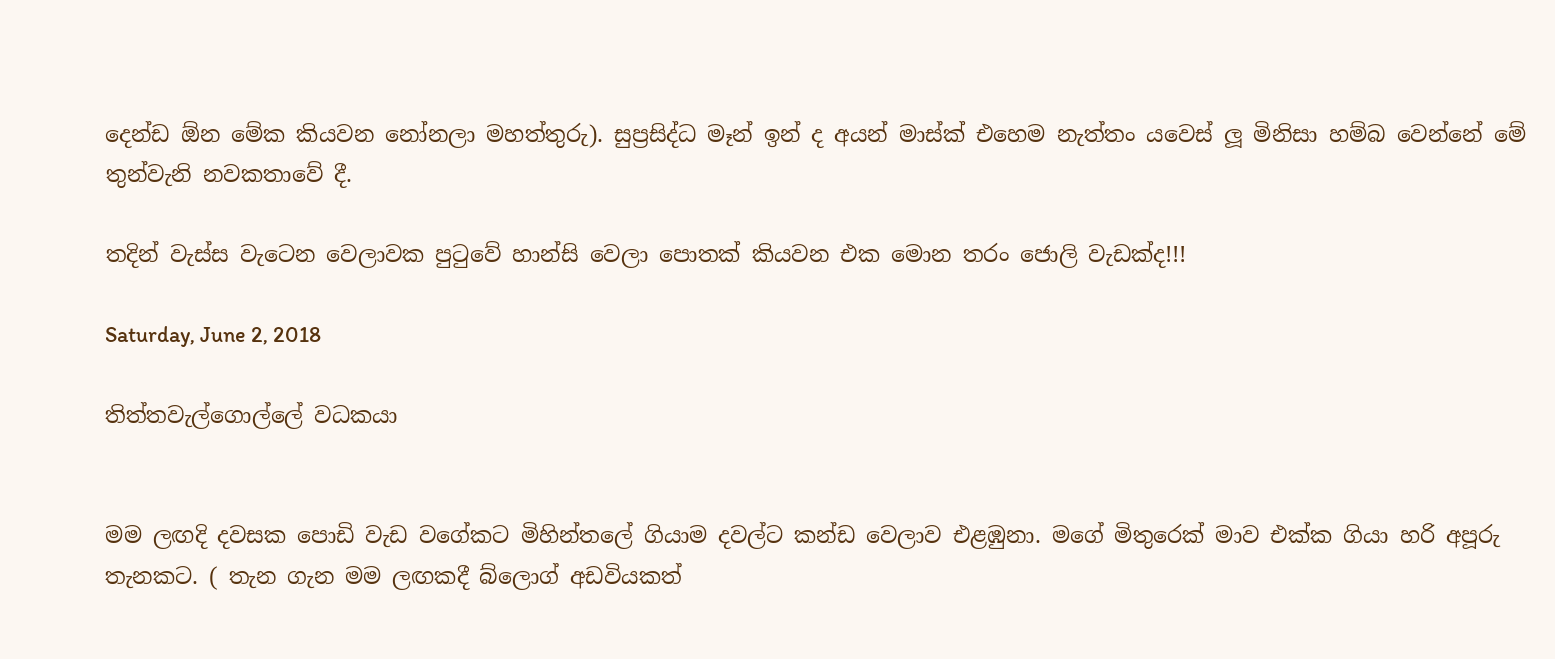දෙන්ඩ ඕන මේක කියවන නෝනලා මහත්තුරු). සුප්‍රසිද්ධ මෑන් ඉන් ද අයන් මාස්ක් එහෙම නැත්තං යවෙස් ලූ මිනිසා හම්බ වෙන්නේ මේ තුන්වැනි නවකතාවේ දී.

තදින් වැස්ස වැටෙන වෙලාවක පුටුවේ හාන්සි වෙලා පොතක් කියවන එක මොන තරං ජොලි වැඩක්ද!!!

Saturday, June 2, 2018

තිත්තවැල්ගොල්ලේ වධකයා


මම ලඟදි දවසක පොඩි වැඩ වගේකට මිහින්තලේ ගියාම දවල්ට කන්ඩ වෙලාව එළඹුනා. මගේ මිතුරෙක් මාව එක්ක ගියා හරි අපූරු තැනකට. ( තැන ගැන මම ලඟකදී බ්ලොග් අඩවියකත්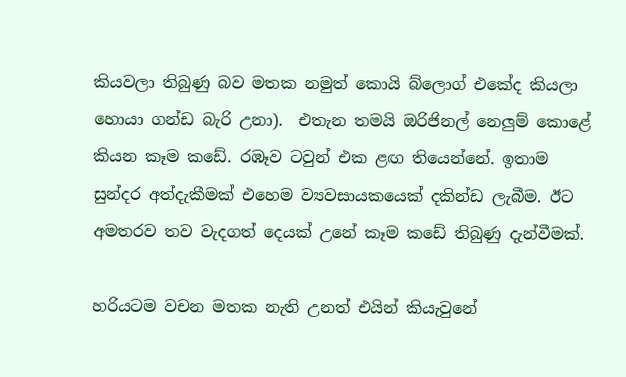කියවලා තිබුණු බව මතක නමුත් කොයි බ්ලොග් එකේද කියලා හොයා ගන්ඩ බැරි උනා).  එතැන තමයි ඔරිජිනල් නෙලුම් කොළේ කියන කෑම කඩේ. රඹෑව ටවුන් එක ළඟ තියෙන්නේ. ඉතාම සුන්දර අත්දැකීමක් එහෙම ව්‍යවසායකයෙක් දකින්ඩ ලැබීම. ඊට අමතරව තව වැදගත් දෙයක් උනේ කෑම කඩේ තිබුණු දැන්වීමක්.

හරියටම වචන මතක නැති උනත් එයින් කියැවුනේ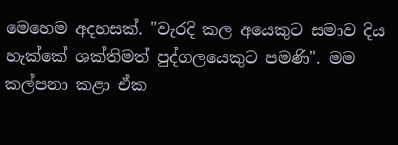මෙහෙම අදහසක්. "වැරදි කල අයෙකුට සමාව දිය හැක්කේ ශක්තිමත් පුද්ගලයෙකුට පමණි". මම කල්පනා කළා ඒක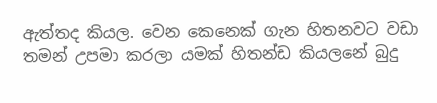ඇත්තද කියල. වෙන කෙනෙක් ගැන හිතනවට වඩා තමන් උපමා කරලා යමක් හිතන්ඩ කියලනේ බුදු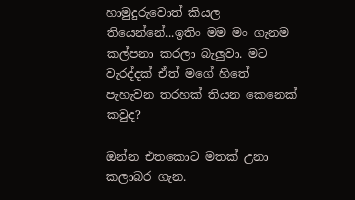හාමුදුරුවොත් කියල තියෙන්නේ...ඉතිං මම මං ගැනම කල්පනා කරලා බැලුවා. මට වැරද්දක් ඒත් මගේ හිතේ පැහැවන තරහක් තියන කෙනෙක් කවුද?

ඔන්න එතකොට මතක් උනා කලාබර ගැන.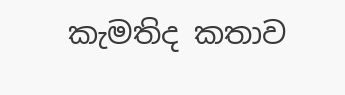කැමතිද කතාව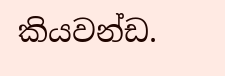කියවන්ඩ.